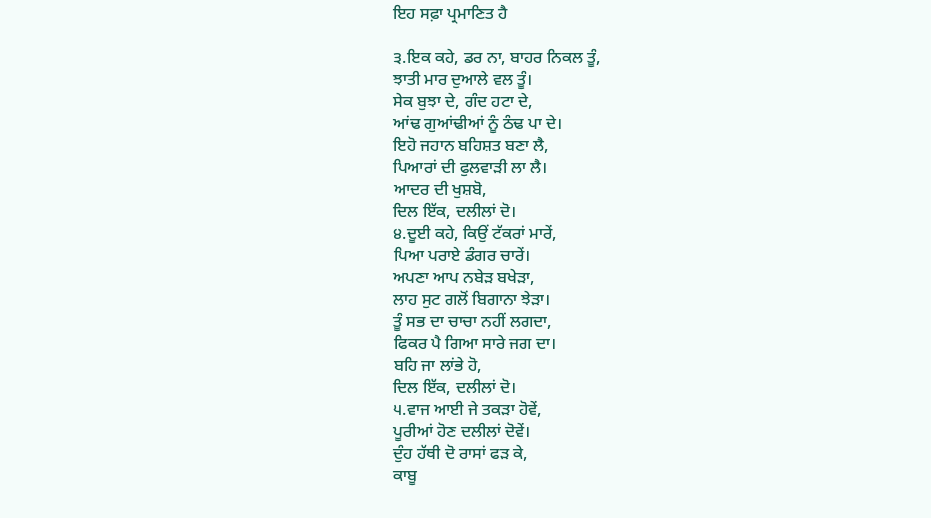ਇਹ ਸਫ਼ਾ ਪ੍ਰਮਾਣਿਤ ਹੈ

੩.ਇਕ ਕਹੇ, ਡਰ ਨਾ, ਬਾਹਰ ਨਿਕਲ ਤੂੰ,
ਝਾਤੀ ਮਾਰ ਦੁਆਲੇ ਵਲ ਤੂੰ।
ਸੇਕ ਬੁਝਾ ਦੇ, ਗੰਦ ਹਟਾ ਦੇ,
ਆਂਢ ਗੁਆਂਢੀਆਂ ਨੂੰ ਠੰਢ ਪਾ ਦੇ।
ਇਹੋ ਜਹਾਨ ਬਹਿਸ਼ਤ ਬਣਾ ਲੈ,
ਪਿਆਰਾਂ ਦੀ ਫੁਲਵਾੜੀ ਲਾ ਲੈ।
ਆਦਰ ਦੀ ਖੁਸ਼ਬੋ,
ਦਿਲ ਇੱਕ, ਦਲੀਲਾਂ ਦੋ।
੪.ਦੂਈ ਕਹੇ, ਕਿਉਂ ਟੱਕਰਾਂ ਮਾਰੇਂ,
ਪਿਆ ਪਰਾਏ ਡੰਗਰ ਚਾਰੇਂ।
ਅਪਣਾ ਆਪ ਨਬੇੜ ਬਖੇੜਾ,
ਲਾਹ ਸੁਟ ਗਲੋਂ ਬਿਗਾਨਾ ਝੇੜਾ।
ਤੂੰ ਸਭ ਦਾ ਚਾਚਾ ਨਹੀਂ ਲਗਦਾ,
ਫਿਕਰ ਪੈ ਗਿਆ ਸਾਰੇ ਜਗ ਦਾ।
ਬਹਿ ਜਾ ਲਾਂਭੇ ਹੋ,
ਦਿਲ ਇੱਕ, ਦਲੀਲਾਂ ਦੋ।
੫.ਵਾਜ ਆਈ ਜੇ ਤਕੜਾ ਹੋਵੇਂ,
ਪੂਰੀਆਂ ਹੋਣ ਦਲੀਲਾਂ ਦੋਵੇਂ।
ਦੁੰਹ ਹੱਥੀ ਦੋ ਰਾਸਾਂ ਫੜ ਕੇ,
ਕਾਬੂ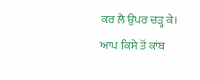ਕਰ ਲੈ ਉਪਰ ਚੜ੍ਹ ਕੇ।
ਆਪ ਕਿਸੇ ਤੋਂ ਕਾਂਬ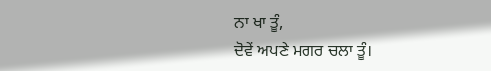ਨਾ ਖਾ ਤੂੰ,
ਦੋਵੇਂ ਅਪਣੇ ਮਗਰ ਚਲਾ ਤੂੰ।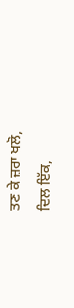ਤਣ ਕੇ ਜ਼ਰਾ ਖਲੋ,
ਦਿਲ ਇੱਕ,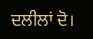ਦਲੀਲਾਂ ਦੋ।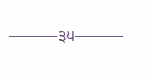———੩੫———